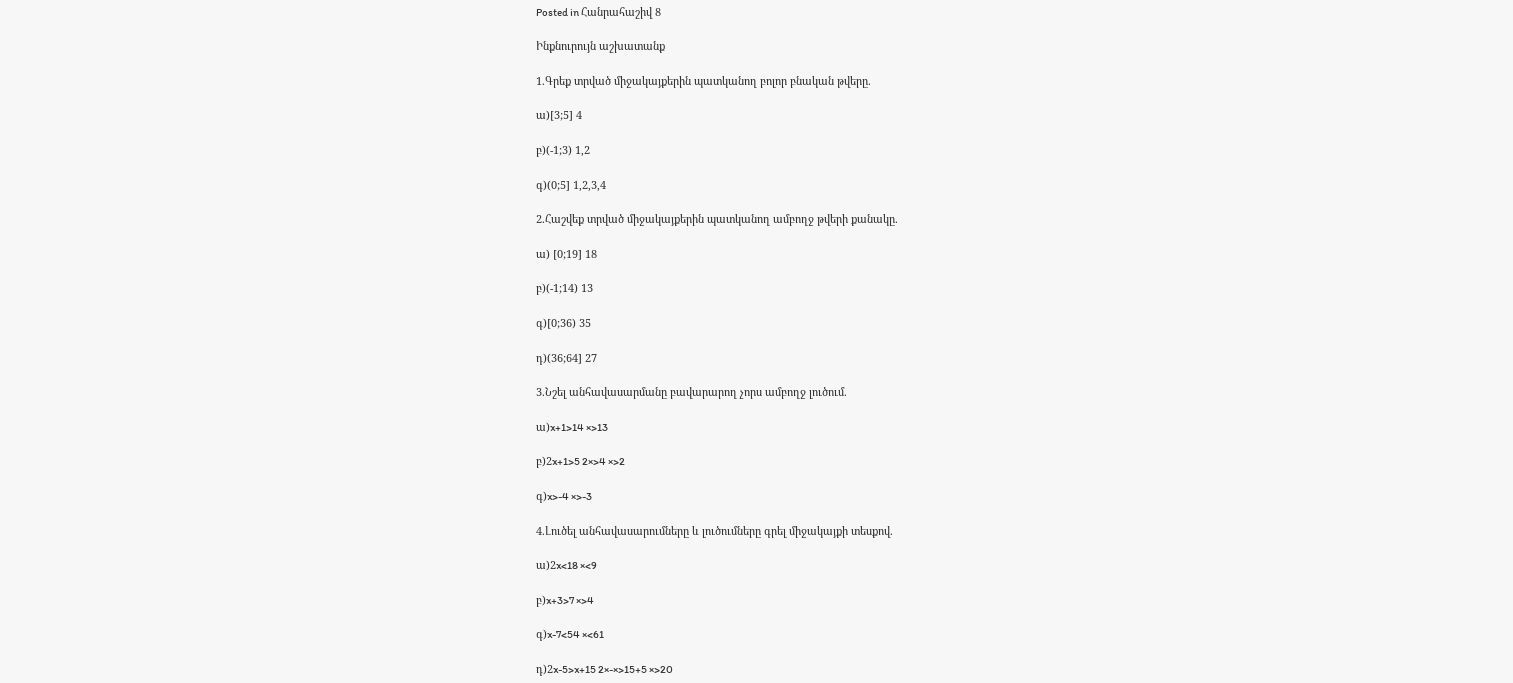Posted in Հանրահաշիվ 8

Ինքնուրույն աշխատանք

1.Գրեք տրված միջակայքերին պատկանող բոլոր բնական թվերը.

ա)[3;5] 4

բ)(-1;3) 1,2

գ)(0;5] 1,2,3,4

2.Հաշվեք տրված միջակայքերին պատկանող ամբողջ թվերի քանակը.

ա) [0;19] 18

բ)(-1;14) 13

գ)[0;36) 35

դ)(36;64] 27

3.Նշել անհավասարմանը բավարարող չորս ամբողջ լուծում.

ա)x+1>14 ×>13

բ)2x+1>5 2×>4 ×>2

գ)x>-4 ×>-3

4.Լուծել անհավասարումները և լուծումները գրել միջակայքի տեսքով.

ա)2x<18 ×<9

բ)x+3>7 ×>4

գ)x-7<54 ×<61

դ)2x-5>x+15 2×-×>15+5 ×>20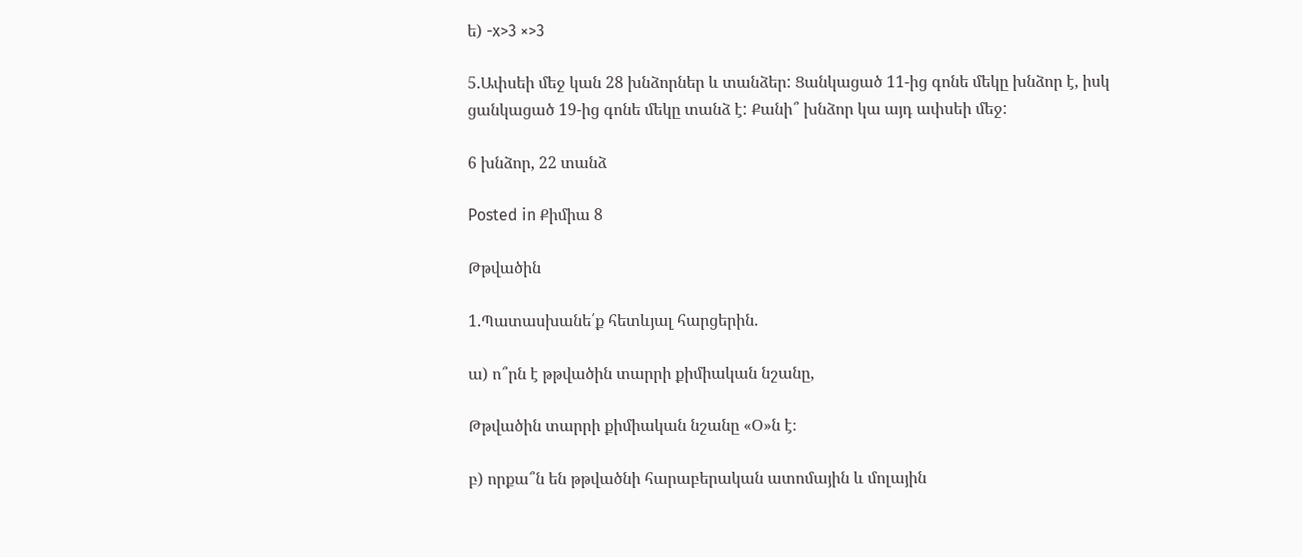ե) -x>3 ×>3

5.Ափսեի մեջ կան 28 խնձորներ և տանձեր: Ցանկացած 11-ից գոնե մեկը խնձոր է, իսկ
ցանկացած 19-ից գոնե մեկը տանձ է: Քանի՞ խնձոր կա այդ ափսեի մեջ:

6 խնձոր, 22 տանձ

Posted in Քիմիա 8

Թթվածին

1.Պատասխանե՛ք հետևյալ հարցերին.

ա) ո՞րն է թթվածին տարրի քիմիական նշանը,

Թթվածին տարրի քիմիական նշանը «Օ»ն է։

բ) որքա՞ն են թթվածնի հարաբերական ատոմային և մոլային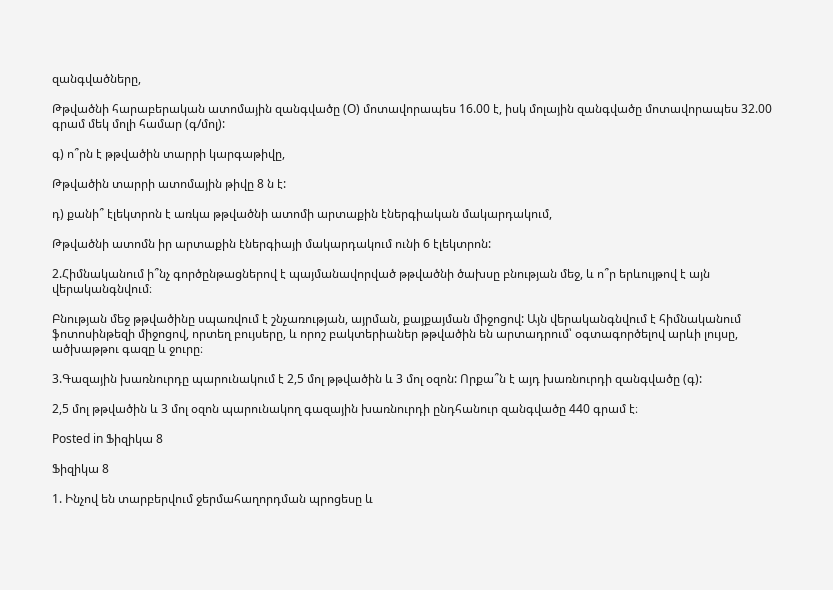զանգվածները,

Թթվածնի հարաբերական ատոմային զանգվածը (O) մոտավորապես 16.00 է, իսկ մոլային զանգվածը մոտավորապես 32.00 գրամ մեկ մոլի համար (գ/մոլ):

գ) ո՞րն է թթվածին տարրի կարգաթիվը,

Թթվածին տարրի ատոմային թիվը 8 ն է:

դ) քանի՞ էլեկտրոն է առկա թթվածնի ատոմի արտաքին էներգիական մակարդակում,

Թթվածնի ատոմն իր արտաքին էներգիայի մակարդակում ունի 6 էլեկտրոն:

2.Հիմնականում ի՞նչ գործընթացներով է պայմանավորված թթվածնի ծախսը բնության մեջ, և ո՞ր երևույթով է այն վերականգնվում։

Բնության մեջ թթվածինը սպառվում է շնչառության, այրման, քայքայման միջոցով: Այն վերականգնվում է հիմնականում ֆոտոսինթեզի միջոցով, որտեղ բույսերը, և որոշ բակտերիաներ թթվածին են արտադրում՝ օգտագործելով արևի լույսը, ածխաթթու գազը և ջուրը։

3.Գազային խառնուրդը պարունակում է 2,5 մոլ թթվածին և 3 մոլ օզոն: Որքա՞ն է այդ խառնուրդի զանգվածը (գ):

2,5 մոլ թթվածին և 3 մոլ օզոն պարունակող գազային խառնուրդի ընդհանուր զանգվածը 440 գրամ է։

Posted in Ֆիզիկա 8

Ֆիզիկա 8

1. Ինչով են տարբերվում ջերմահաղորդման պրոցեսը և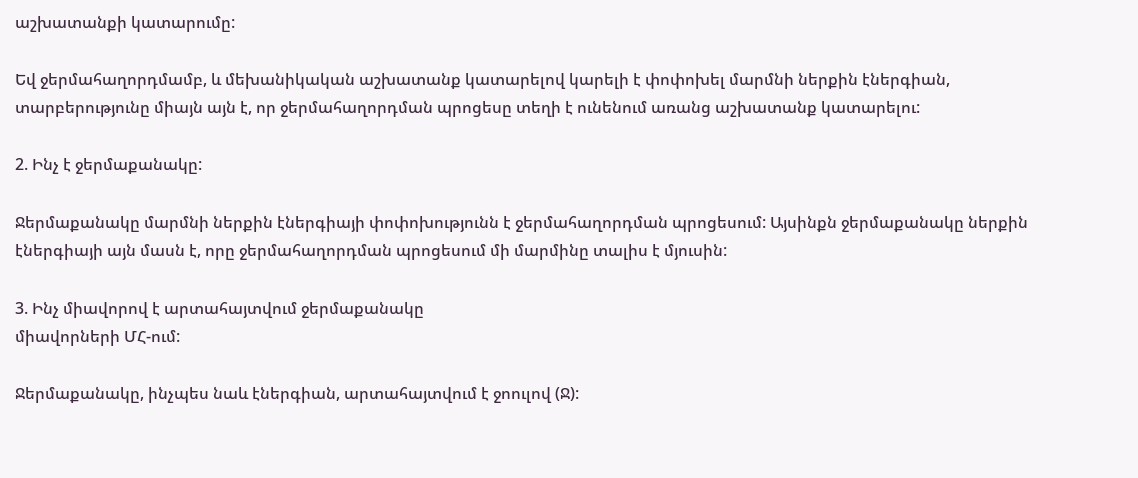աշխատանքի կատարումը:

Եվ ջերմահաղորդմամբ, և մեխանիկական աշխատանք կատարելով կարելի է փոփոխել մարմնի ներքին էներգիան, տարբերությունը միայն այն է, որ ջերմահաղորդման պրոցեսը տեղի է ունենում առանց աշխատանք կատարելու:

2. Ինչ է ջերմաքանակը:

Ջերմաքանակը մարմնի ներքին էներգիայի փոփոխությունն է ջերմահաղորդման պրոցեսում: Այսինքն ջերմաքանակը ներքին էներգիայի այն մասն է, որը ջերմահաղորդման պրոցեսում մի մարմինը տալիս է մյուսին:

3. Ինչ միավորով է արտահայտվում ջերմաքանակը
միավորների ՄՀ-ում:

Ջերմաքանակը, ինչպես նաև էներգիան, արտահայտվում է ջոուլով (Ջ):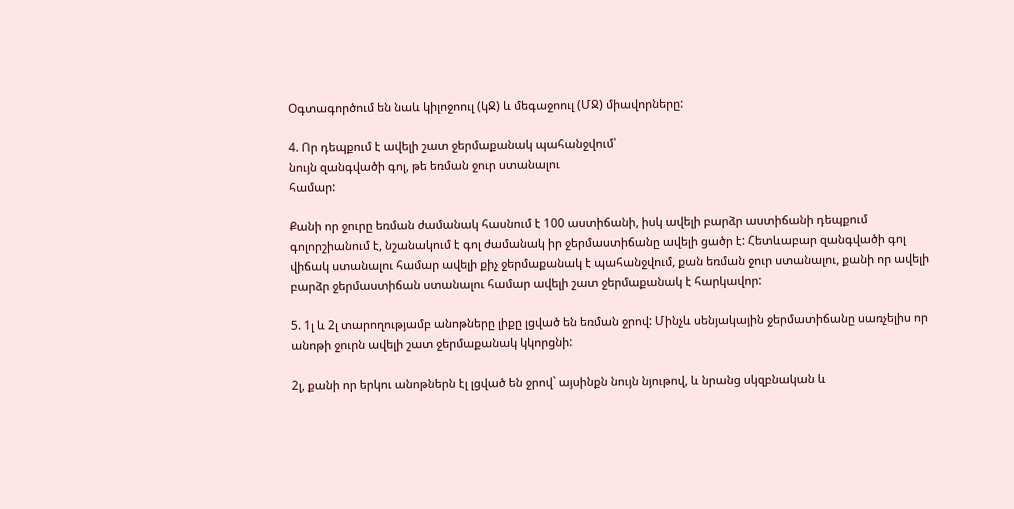Օգտագործում են նաև կիլոջոուլ (կՋ) և մեգաջոուլ (ՄՋ) միավորները:

4. Որ դեպքում է ավելի շատ ջերմաքանակ պահանջվում՝
նույն զանգվածի գոլ, թե եռման ջուր ստանալու
համար:

Քանի որ ջուրը եռման ժամանակ հասնում է 100 աստիճանի, իսկ ավելի բարձր աստիճանի դեպքում գոլորշիանում է, նշանակում է գոլ ժամանակ իր ջերմաստիճանը ավելի ցածր է: Հետևաբար զանգվածի գոլ վիճակ ստանալու համար ավելի քիչ ջերմաքանակ է պահանջվում, քան եռման ջուր ստանալու, քանի որ ավելի բարձր ջերմաստիճան ստանալու համար ավելի շատ ջերմաքանակ է հարկավոր:

5. 1լ և 2լ տարողությամբ անոթները լիքը լցված են եռման ջրով: Մինչև սենյակային ջերմատիճանը սառչելիս որ անոթի ջուրն ավելի շատ ջերմաքանակ կկորցնի:

2լ, քանի որ երկու անոթներն էլ լցված են ջրով` այսինքն նույն նյութով, և նրանց սկզբնական և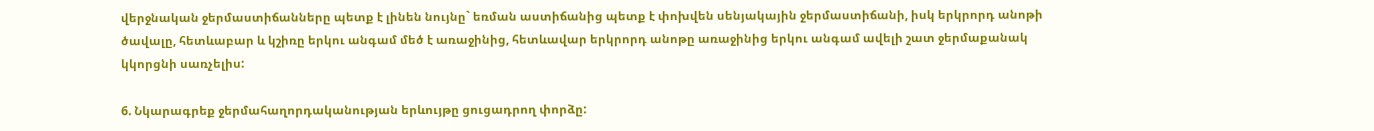վերջնական ջերմաստիճանները պետք է լինեն նույնը` եռման աստիճանից պետք է փոխվեն սենյակային ջերմաստիճանի, իսկ երկրորդ անոթի ծավալը, հետևաբար և կշիռը երկու անգամ մեծ է առաջինից, հետևավար երկրորդ անոթը առաջինից երկու անգամ ավելի շատ ջերմաքանակ կկորցնի սառչելիս:

6. Նկարագրեք ջերմահաղորդականության երևույթը ցուցադրող փորձը: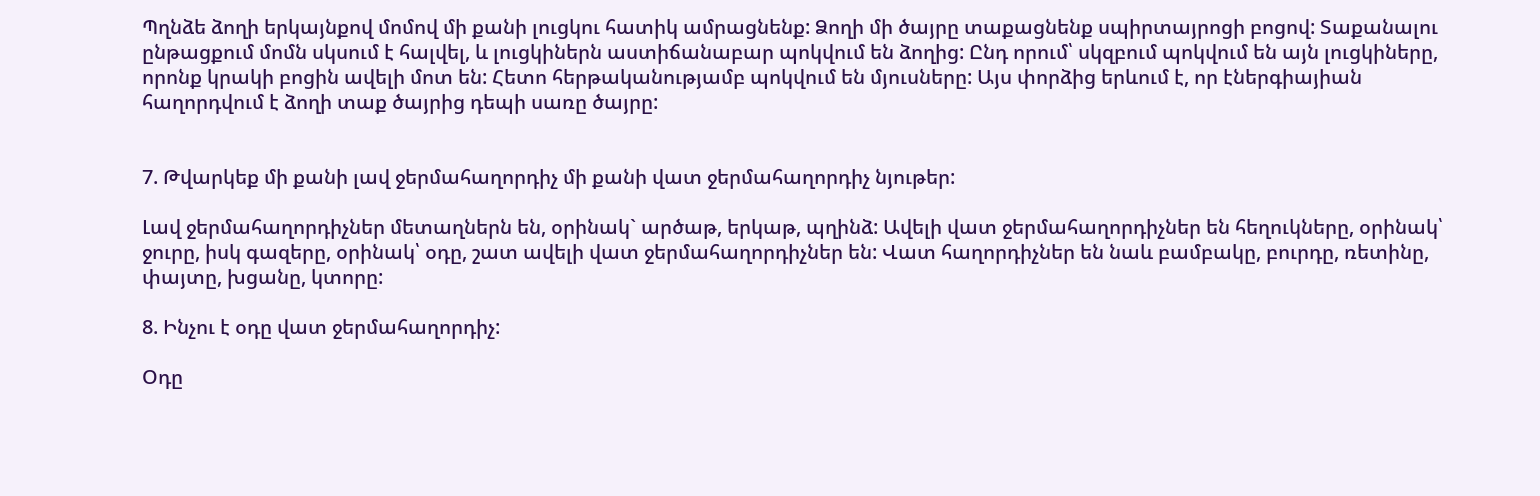Պղնձե ձողի երկայնքով մոմով մի քանի լուցկու հատիկ ամրացնենք: Ձողի մի ծայրը տաքացնենք սպիրտայրոցի բոցով: Տաքանալու ընթացքում մոմն սկսում է հալվել, և լուցկիներն աստիճանաբար պոկվում են ձողից: Ընդ որում՝ սկզբում պոկվում են այն լուցկիները, որոնք կրակի բոցին ավելի մոտ են: Հետո հերթականությամբ պոկվում են մյուսները: Այս փորձից երևում է, որ էներգիայիան հաղորդվում է ձողի տաք ծայրից դեպի սառը ծայրը:


7. Թվարկեք մի քանի լավ ջերմահաղորդիչ մի քանի վատ ջերմահաղորդիչ նյութեր:

Լավ ջերմահաղորդիչներ մետաղներն են, օրինակ` արծաթ, երկաթ, պղինձ: Ավելի վատ ջերմահաղորդիչներ են հեղուկները, օրինակ՝ ջուրը, իսկ գազերը, օրինակ՝ օդը, շատ ավելի վատ ջերմահաղորդիչներ են: Վատ հաղորդիչներ են նաև բամբակը, բուրդը, ռետինը, փայտը, խցանը, կտորը:

8. Ինչու է օդը վատ ջերմահաղորդիչ:

Օդը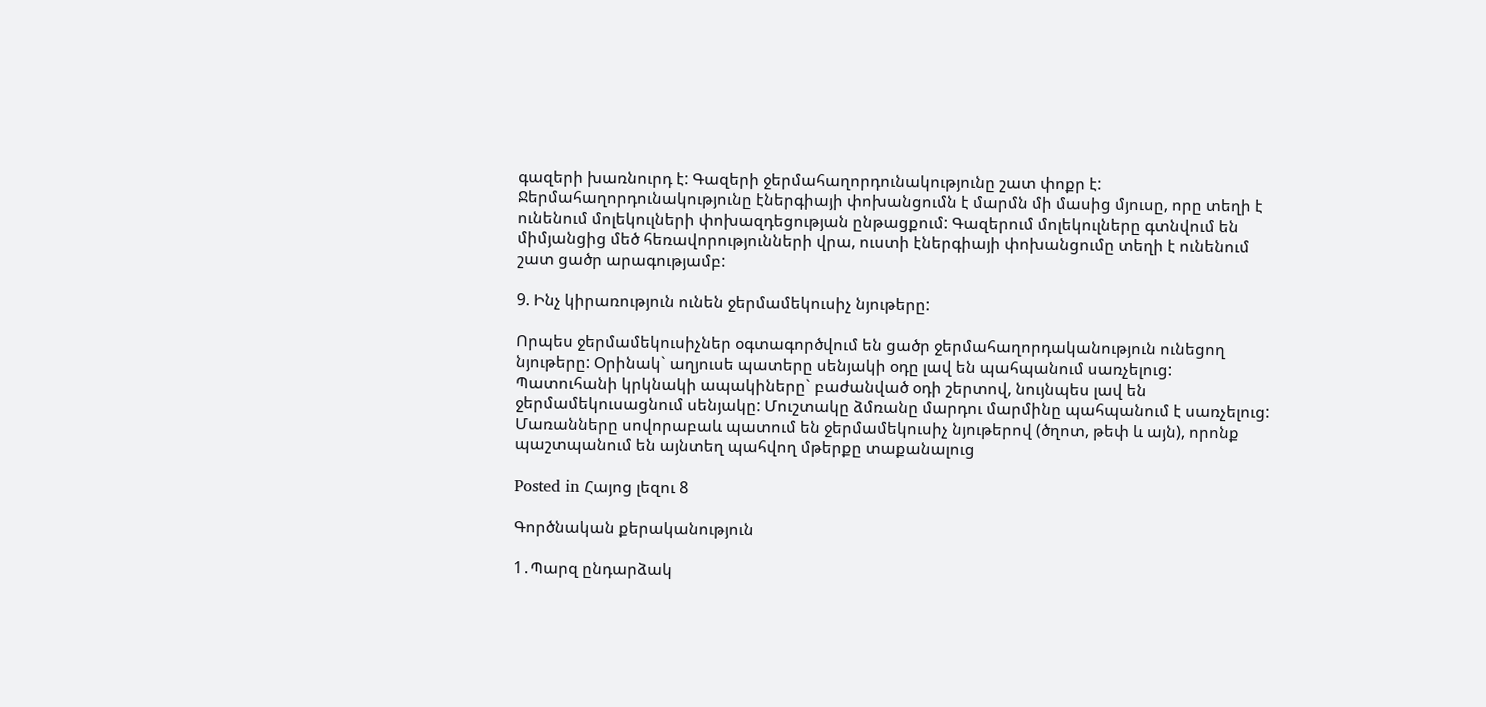գազերի խառնուրդ է: Գազերի ջերմահաղորդունակությունը շատ փոքր է: Ջերմահաղորդունակությունը էներգիայի փոխանցումն է մարմն մի մասից մյուսը, որը տեղի է ունենում մոլեկուլների փոխազդեցության ընթացքում: Գազերում մոլեկուլները գտնվում են միմյանցից մեծ հեռավորությունների վրա, ուստի էներգիայի փոխանցումը տեղի է ունենում շատ ցածր արագությամբ:

9. Ինչ կիրառություն ունեն ջերմամեկուսիչ նյութերը:

Որպես ջերմամեկուսիչներ օգտագործվում են ցածր ջերմահաղորդականություն ունեցող նյութերը: Օրինակ` աղյուսե պատերը սենյակի օդը լավ են պահպանում սառչելուց: Պատուհանի կրկնակի ապակիները` բաժանված օդի շերտով, նույնպես լավ են ջերմամեկուսացնում սենյակը: Մուշտակը ձմռանը մարդու մարմինը պահպանում է սառչելուց: Մառանները սովորաբաև պատում են ջերմամեկուսիչ նյութերով (ծղոտ, թեփ և այն), որոնք պաշտպանում են այնտեղ պահվող մթերքը տաքանալուց

Posted in Հայոց լեզու 8

Գործնական քերականություն

1․Պարզ ընդարձակ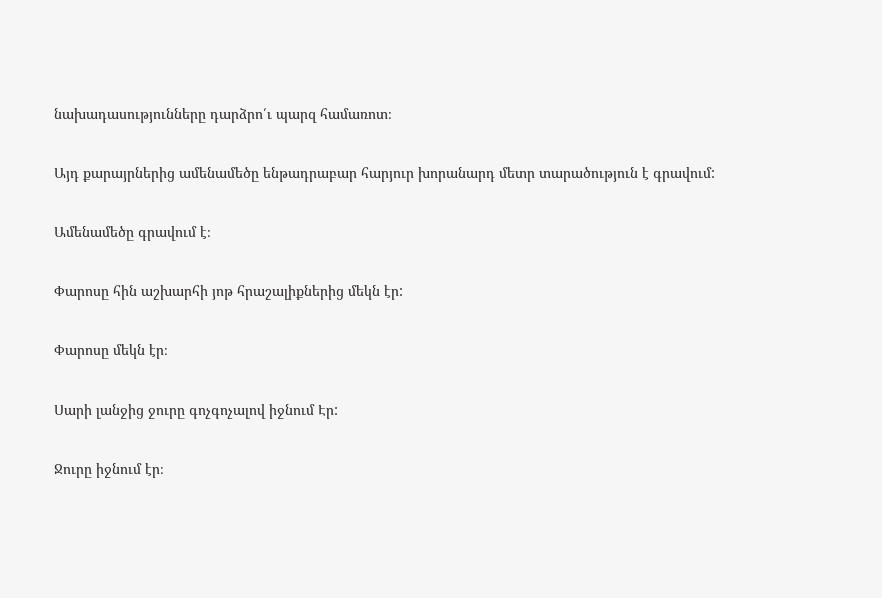նախադասությունները դարձրո՛ւ պարզ համառոտ։

Այդ քարայրներից ամենամեծը ենթադրաբար հարյուր խորանարդ մետր տարածություն է գրավում:

Ամենամեծը գրավում է։

Փարոսը հին աշխարհի յոթ հրաշալիքներից մեկն էր:

Փարոսը մեկն էր։

Սարի լանջից ջուրը գոչգոչալով իջնում Էր:

Ջուրը իջնում էր։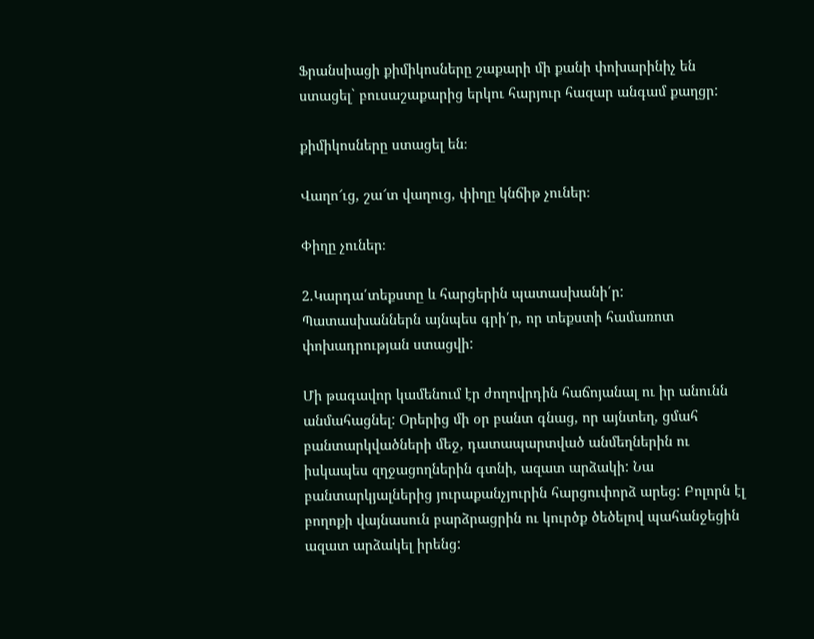Ֆրանսիացի քիմիկոսները շաքարի մի քանի փոխարինիչ են ստացել` բուսաշաքարից երկու հարյուր հազար անգամ քաղցր:

քիմիկոսները ստացել են։

Վաղո՜ւց, շա՜տ վաղուց, փիղը կնճիթ չուներ։

Փիղը չուներ։

2.Կարդա՛տեքստը և հարցերին պատասխանի՛ր: Պատասխաններն այնպես գրի՛ր, որ տեքստի համառոտ փոխադրության ստացվի:

Մի թագավոր կամենում էր ժողովրդին հաճոյանալ ու իր անունն անմահացնել: Օրերից մի օր բանտ գնաց, որ այնտեղ, ցմահ բանտարկվածների մեջ, դատապարտված անմեղներին ու իսկապես զղջացողներին գտնի, ազատ արձակի: Նա բանտարկյալներից յուրաքանչյուրին հարցուփորձ արեց: Բոլորն էլ բողոքի վայնասուն բարձրացրին ու կուրծք ծեծելով պահանջեցին ազատ արձակել իրենց: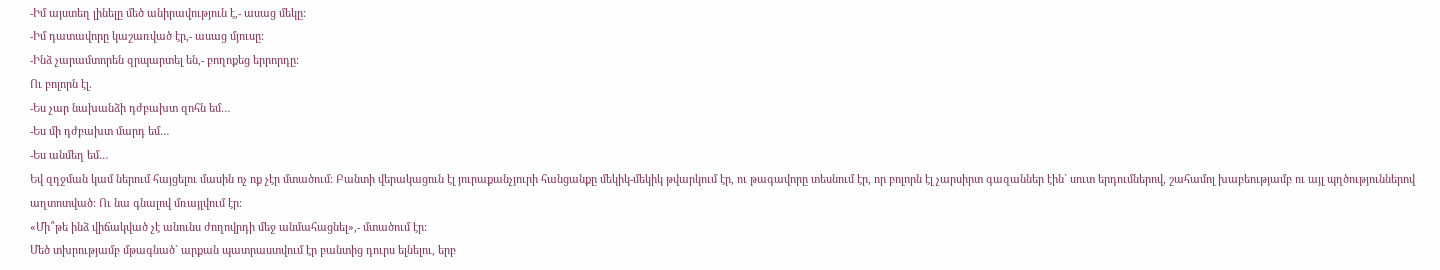-Իմ այստեղ լինելը մեծ անիրավություն է,- ասաց մեկը:
-Իմ դատավորը կաշառված էր,- ասաց մյուսը:
-Ինձ չարամտորեն զրպարտել են,- բողոքեց երրորդը:
Ու բոլորն էլ.
-Ես չար նախանձի դժբախտ զոհն եմ…
-Ես մի դժբախտ մարդ եմ…
-Ես անմեղ եմ…
Եվ զղջման կամ ներում հայցելու մասին ոչ ոք չէր մտածում: Բանտի վերակացուն էլ յուրաքանչյուրի հանցանքը մեկիկ-մեկիկ թվարկում էր, ու թագավորը տեսնում էր, որ բոլորն էլ չարսիրտ գազաններ էին` սուտ երդումներով, շահամոլ խաբեությամբ ու այլ պղծություններով աղտոտված: Ու նա գնալով մռայլվում էր:
«Մի՞թե ինձ վիճակված չէ անունս ժողովրդի մեջ անմահացնել»,- մտածում էր:
Մեծ տխրությամբ մթագնած` արքան պատրաստվում էր բանտից դուրս ելնելու, երբ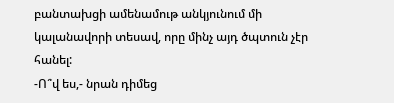բանտախցի ամենամութ անկյունում մի կալանավորի տեսավ, որը մինչ այդ ծպտուն չէր հանել:
-Ո՞վ ես,- նրան դիմեց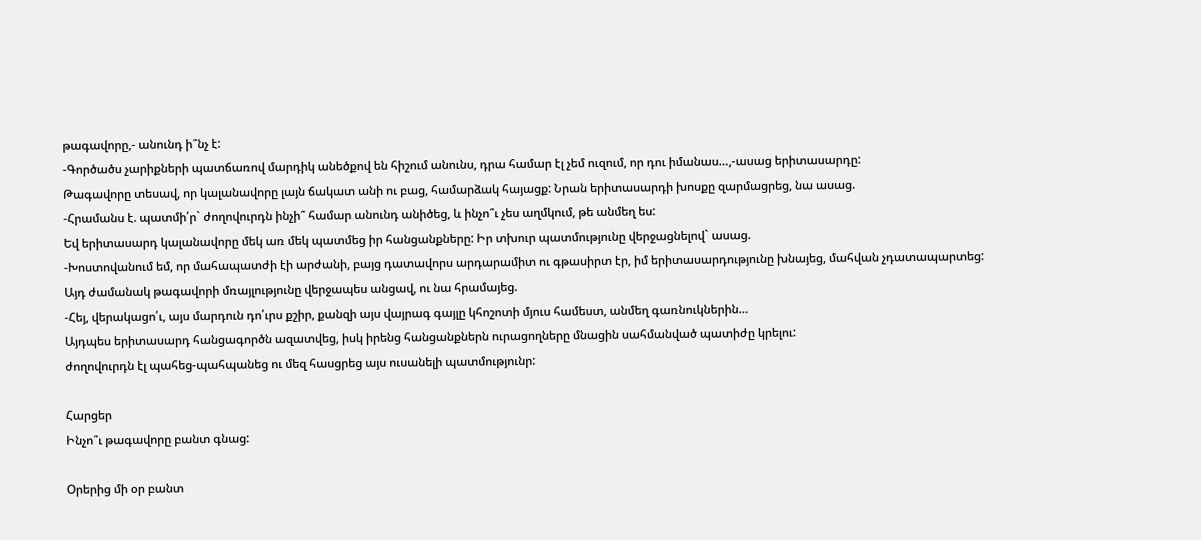թագավորը,- անունդ ի՞նչ է:
-Գործածս չարիքների պատճառով մարդիկ անեծքով են հիշում անունս, դրա համար էլ չեմ ուզում, որ դու իմանաս…,-ասաց երիտասարդը:
Թագավորը տեսավ, որ կալանավորը լայն ճակատ անի ու բաց, համարձակ հայացք: Նրան երիտասարդի խոսքը զարմացրեց, նա ասաց.
-Հրամանս է. պատմի՛ր` ժողովուրդն ինչի՞ համար անունդ անիծեց, և ինչո՞ւ չես աղմկում, թե անմեղ ես:
Եվ երիտասարդ կալանավորը մեկ առ մեկ պատմեց իր հանցանքները: Իր տխուր պատմությունը վերջացնելով` ասաց.
-Խոստովանում եմ, որ մահապատժի էի արժանի, բայց դատավորս արդարամիտ ու գթասիրտ էր, իմ երիտասարդությունը խնայեց, մահվան չդատապարտեց:
Այդ ժամանակ թագավորի մռայլությունը վերջապես անցավ, ու նա հրամայեց.
-Հեյ, վերակացո՛ւ, այս մարդուն դո՛ւրս քշիր, քանզի այս վայրագ գայլը կհոշոտի մյուս համեստ, անմեղ գառնուկներին…
Այդպես երիտասարդ հանցագործն ազատվեց, իսկ իրենց հանցանքներն ուրացողները մնացին սահմանված պատիժը կրելու:
ժողովուրդն էլ պահեց-պահպանեց ու մեզ հասցրեց այս ուսանելի պատմությունր:

Հարցեր
Ինչո՞ւ թագավորը բանտ գնաց:

Օրերից մի օր բանտ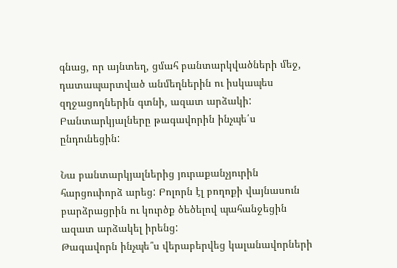գնաց, որ այնտեղ, ցմահ բանտարկվածների մեջ, դատապարտված անմեղներին ու իսկապես զղջացողներին գտնի, ազատ արձակի:
Բանտարկյալները թագավորին ինչպե՛ս ընդունեցին:

Նա բանտարկյալներից յուրաքանչյուրին հարցուփորձ արեց: Բոլորն էլ բողոքի վայնասուն բարձրացրին ու կուրծք ծեծելով պահանջեցին ազատ արձակել իրենց:
Թագավորն ինչպե՞ս վերաբերվեց կալանավորների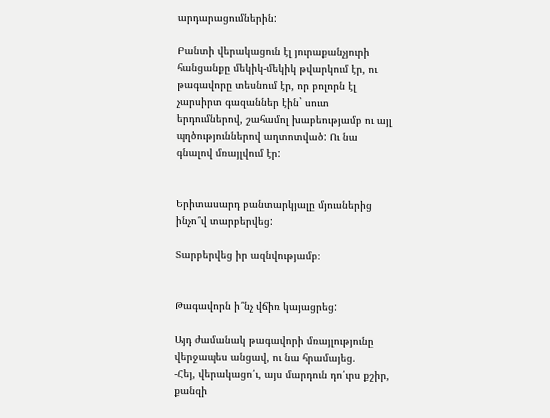արդարացումներին:

Բանտի վերակացուն էլ յուրաքանչյուրի հանցանքը մեկիկ-մեկիկ թվարկում էր, ու թագավորը տեսնում էր, որ բոլորն էլ չարսիրտ գազաններ էին` սուտ երդումներով, շահամոլ խաբեությամբ ու այլ պղծություններով աղտոտված: Ու նա գնալով մռայլվում էր:


Երիտասարդ բանտարկյալը մյուսներից ինչո՞վ տարբերվեց:

Տարբերվեց իր ազնվությամբ։


Թագավորն ի՞նչ վճիռ կայացրեց:

Այդ ժամանակ թագավորի մռայլությունը վերջապես անցավ, ու նա հրամայեց.
-Հեյ, վերակացո՛ւ, այս մարդուն դո՛ւրս քշիր, քանզի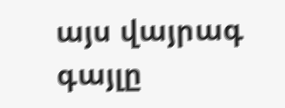այս վայրագ գայլը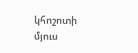կհոշոտի մյուս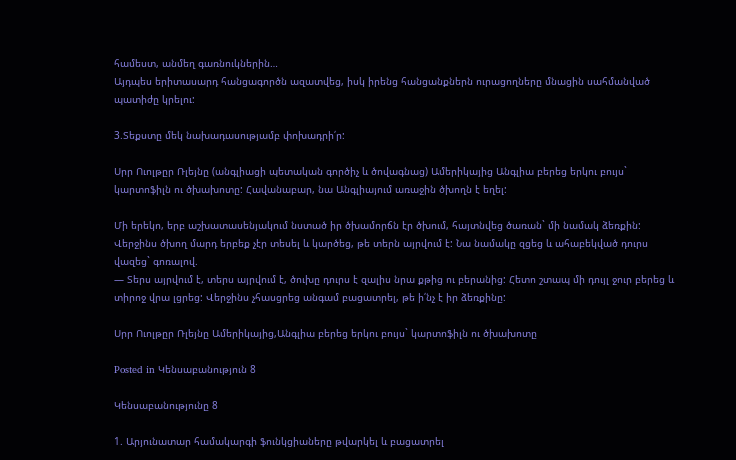համեստ, անմեղ գառնուկներին…
Այդպես երիտասարդ հանցագործն ազատվեց, իսկ իրենց հանցանքներն ուրացողները մնացին սահմանված պատիժը կրելու:

3.Տեքստը մեկ նախադասությամբ փոխադրի՛ր:

Սրր Ուոլթըր Ռլեյնը (անգլիացի պետական գործիչ և ծովագնաց) Ամերիկայից Անգլիա բերեց երկու բույս` կարտոֆիլն ու ծխախոտը: Հավանաբար, նա Անգլիայում առաջին ծխողն է եղել:

Մի երեկո, երբ աշխատասենյակում նստած իր ծխամորճն էր ծխում, հայտնվեց ծառան` մի նամակ ձեռքին: Վերջինս ծխող մարդ երբեք չէր տեսել և կարծեց, թե տերն այրվում է: Նա նամակը զցեց և ահաբեկված դուրս վազեց` գոռալով.
— Տերս այրվում է, տերս այրվում է, ծուխը դուրս է զալիս նրա քթից ու բերանից: Հետո շտապ մի դույլ ջուր բերեց և տիրոջ վրա լցրեց: Վերջինս չհասցրեց անգամ բացատրել, թե ի՛նչ է իր ձեռքինը:

Սրր Ուոլթըր Ռլեյնը Ամերիկայից,Անգլիա բերեց երկու բույս` կարտոֆիլն ու ծխախոտը

Posted in Կենսաբանություն 8

Կենսաբանությունը 8

1. Արյունատար համակարգի ֆունկցիաները թվարկել և բացատրել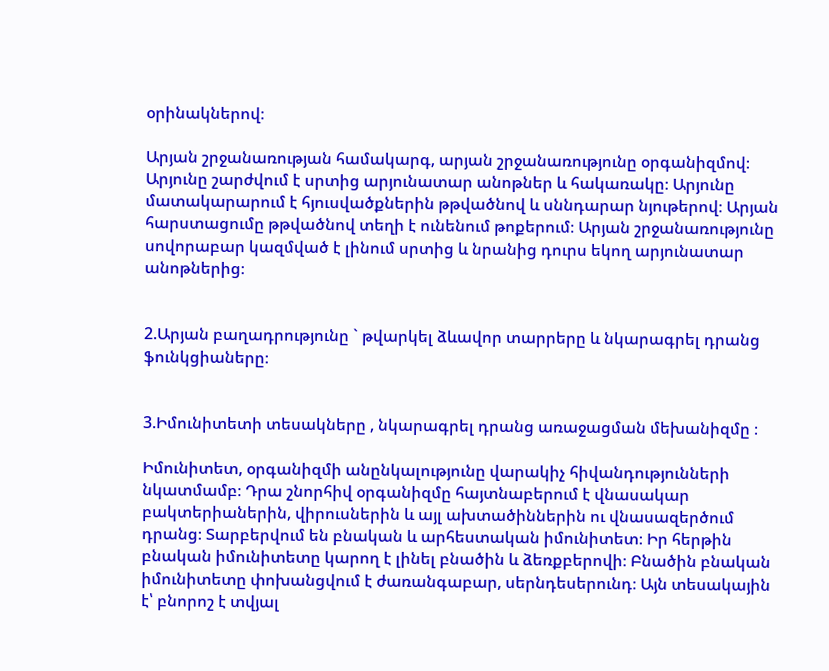օրինակներով։

Արյան շրջանառության համակարգ, արյան շրջանառությունը օրգանիզմով։ Արյունը շարժվում է սրտից արյունատար անոթներ և հակառակը։ Արյունը մատակարարում է հյուսվածքներին թթվածնով և սննդարար նյութերով։ Արյան հարստացումը թթվածնով տեղի է ունենում թոքերում։ Արյան շրջանառությունը սովորաբար կազմված է լինում սրտից և նրանից դուրս եկող արյունատար անոթներից։


2.Արյան բաղադրությունը ` թվարկել ձևավոր տարրերը և նկարագրել դրանց ֆունկցիաները։


3.Իմունիտետի տեսակները , նկարագրել դրանց առաջացման մեխանիզմը ։

Իմունիտետ, օրգանիզմի անընկալությունը վարակիչ հիվանդությունների նկատմամբ։ Դրա շնորհիվ օրգանիզմը հայտնաբերում է վնասակար բակտերիաներին, վիրուսներին և այլ ախտածիններին ու վնասազերծում դրանց։ Տարբերվում են բնական և արհեստական իմունիտետ։ Իր հերթին բնական իմունիտետը կարող է լինել բնածին և ձեռքբերովի։ Բնածին բնական իմունիտետը փոխանցվում է ժառանգաբար, սերնդեսերունդ։ Այն տեսակային է՝ բնորոշ է տվյալ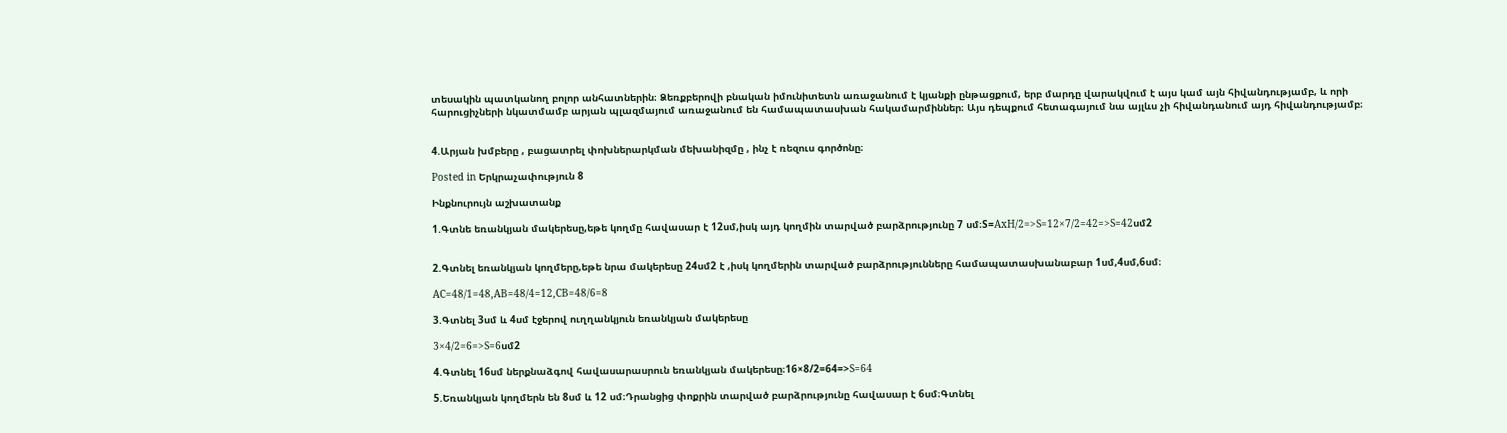տեսակին պատկանող բոլոր անհատներին։ Ձեռքբերովի բնական իմունիտետն առաջանում է կյանքի ընթացքում, երբ մարդը վարակվում է այս կամ այն հիվանդությամբ, և որի հարուցիչների նկատմամբ արյան պլազմայում առաջանում են համապատասխան հակամարմիններ։ Այս դեպքում հետագայում նա այլևս չի հիվանդանում այդ հիվանդությամբ։


4.Արյան խմբերը , բացատրել փոխներարկման մեխանիզմը , ինչ է ռեզուս գործոնը։

Posted in Երկրաչափություն 8

Ինքնուրույն աշխատանք

1.Գտնե եռանկյան մակերեսը,եթե կողմը հավասար է 12սմ,իսկ այդ կողմին տարված բարձրությունը 7 սմ։S=AxH/2=>S=12×7/2=42=>S=42սմ2


2.Գտնել եռանկյան կողմերը,եթե նրա մակերեսը 24սմ2 է ,իսկ կողմերին տարված բարձրությունները համապատասխանաբար 1սմ,4սմ,6սմ։

AC=48/1=48,AB=48/4=12,CB=48/6=8

3.Գտնել 3սմ և 4սմ էջերով ուղղանկյուն եռանկյան մակերեսը

3×4/2=6=>S=6սմ2

4.Գտնել 16սմ ներքնաձգով հավասարասրուն եռանկյան մակերեսը։16×8/2=64=>S=64

5.Եռանկյան կողմերն են 8սմ և 12 սմ։Դրանցից փոքրին տարված բարձրությունը հավասար է 6սմ։Գտնել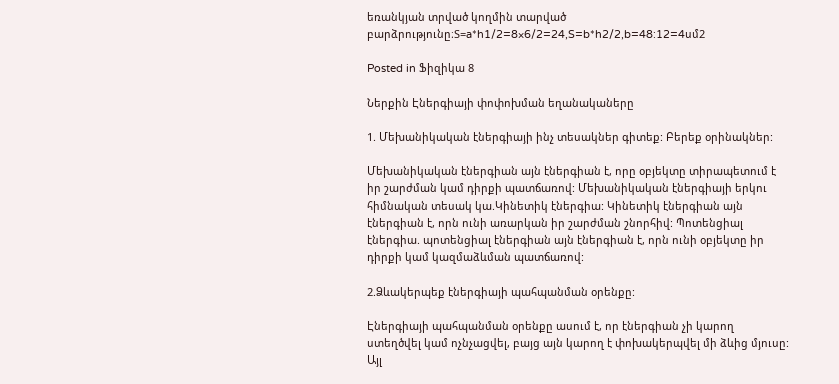եռանկյան տրված կողմին տարված բարձրությունը։S=a*h1/2=8×6/2=24,S=b*h2/2,b=48:12=4սմ2

Posted in Ֆիզիկա 8

Ներքին Էներգիայի փոփոխման եղանակաները

1. Մեխանիկական էներգիայի ինչ տեսակներ գիտեք: Բերեք օրինակներ:

Մեխանիկական էներգիան այն էներգիան է, որը օբյեկտը տիրապետում է իր շարժման կամ դիրքի պատճառով: Մեխանիկական էներգիայի երկու հիմնական տեսակ կա.Կինետիկ էներգիա: Կինետիկ էներգիան այն էներգիան է, որն ունի առարկան իր շարժման շնորհիվ: Պոտենցիալ էներգիա. պոտենցիալ էներգիան այն էներգիան է, որն ունի օբյեկտը իր դիրքի կամ կազմաձևման պատճառով:

2.Ձևակերպեք էներգիայի պահպանման օրենքը:

Էներգիայի պահպանման օրենքը ասում է, որ էներգիան չի կարող ստեղծվել կամ ոչնչացվել, բայց այն կարող է փոխակերպվել մի ձևից մյուսը: Այլ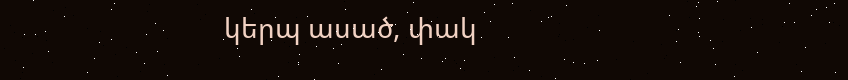կերպ ասած, փակ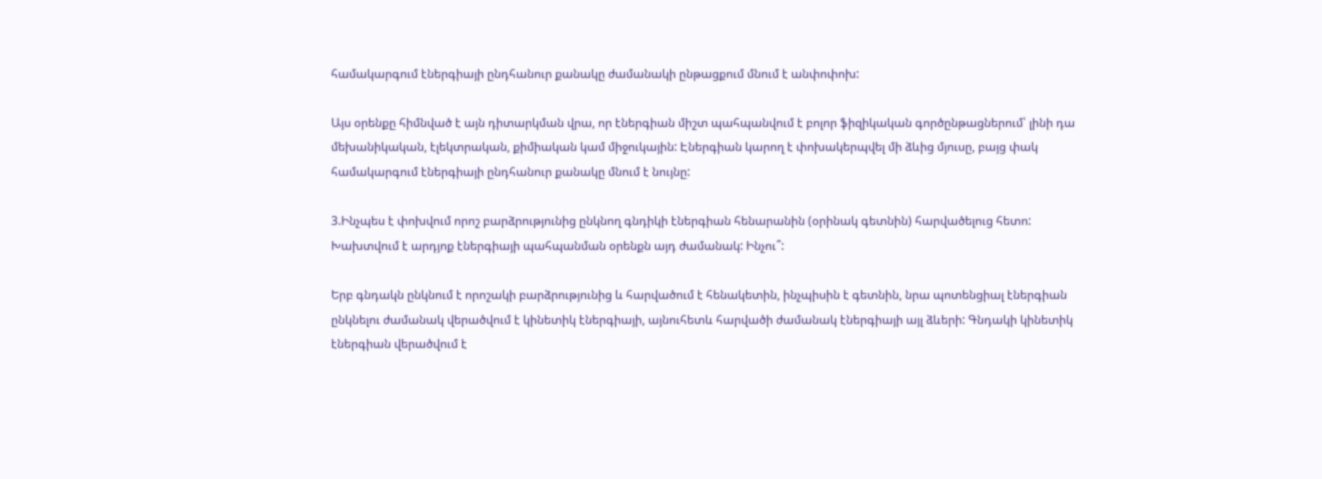համակարգում էներգիայի ընդհանուր քանակը ժամանակի ընթացքում մնում է անփոփոխ:

Այս օրենքը հիմնված է այն դիտարկման վրա, որ էներգիան միշտ պահպանվում է բոլոր ֆիզիկական գործընթացներում՝ լինի դա մեխանիկական, էլեկտրական, քիմիական կամ միջուկային: Էներգիան կարող է փոխակերպվել մի ձևից մյուսը, բայց փակ համակարգում էներգիայի ընդհանուր քանակը մնում է նույնը:

3.Ինչպես է փոխվում որոշ բարձրությունից ընկնող գնդիկի էներգիան հենարանին (օրինակ գետնին) հարվածելուց հետո: Խախտվում է արդյոք էներգիայի պահպանման օրենքն այդ ժամանակ: Ինչու՞:

Երբ գնդակն ընկնում է որոշակի բարձրությունից և հարվածում է հենակետին, ինչպիսին է գետնին, նրա պոտենցիալ էներգիան ընկնելու ժամանակ վերածվում է կինետիկ էներգիայի, այնուհետև հարվածի ժամանակ էներգիայի այլ ձևերի: Գնդակի կինետիկ էներգիան վերածվում է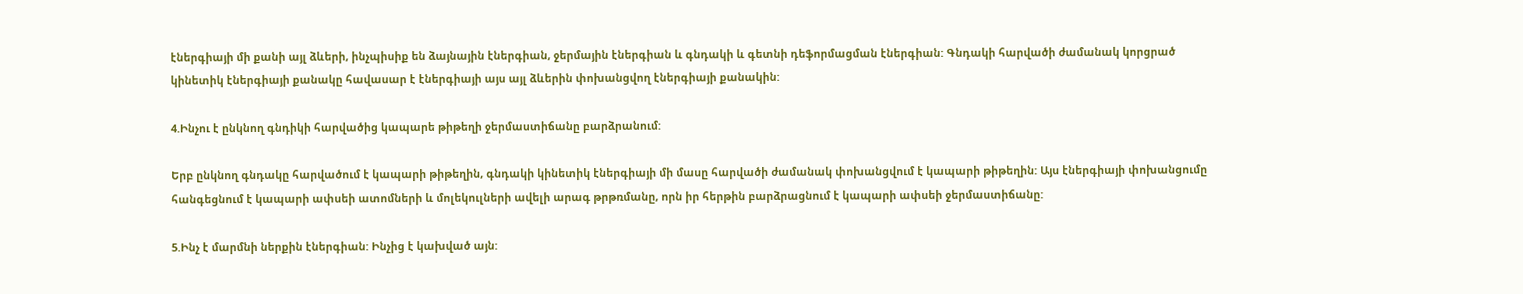էներգիայի մի քանի այլ ձևերի, ինչպիսիք են ձայնային էներգիան, ջերմային էներգիան և գնդակի և գետնի դեֆորմացման էներգիան: Գնդակի հարվածի ժամանակ կորցրած կինետիկ էներգիայի քանակը հավասար է էներգիայի այս այլ ձևերին փոխանցվող էներգիայի քանակին:

4.Ինչու է ընկնող գնդիկի հարվածից կապարե թիթեղի ջերմաստիճանը բարձրանում:

Երբ ընկնող գնդակը հարվածում է կապարի թիթեղին, գնդակի կինետիկ էներգիայի մի մասը հարվածի ժամանակ փոխանցվում է կապարի թիթեղին: Այս էներգիայի փոխանցումը հանգեցնում է կապարի ափսեի ատոմների և մոլեկուլների ավելի արագ թրթռմանը, որն իր հերթին բարձրացնում է կապարի ափսեի ջերմաստիճանը:

5.Ինչ է մարմնի ներքին էներգիան: Ինչից է կախված այն: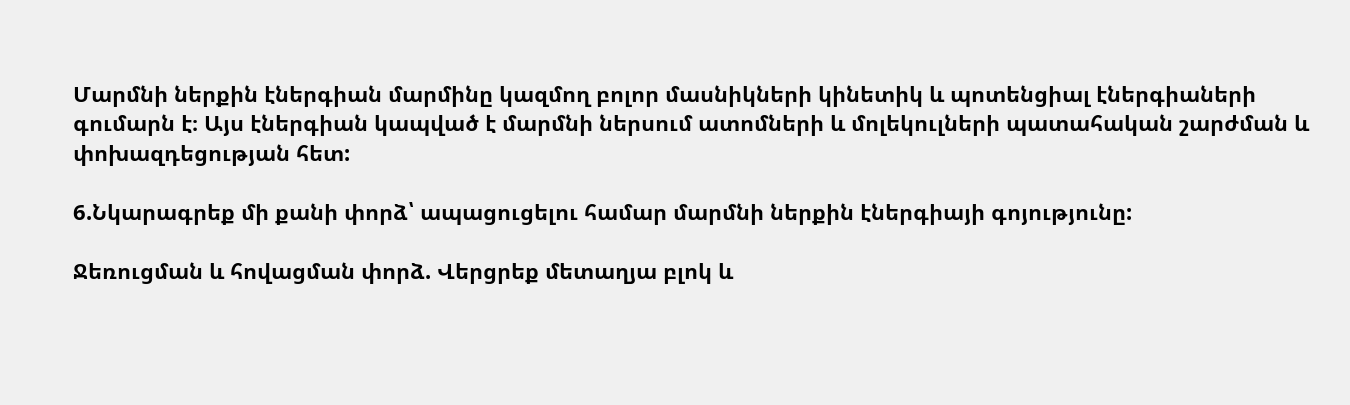Մարմնի ներքին էներգիան մարմինը կազմող բոլոր մասնիկների կինետիկ և պոտենցիալ էներգիաների գումարն է։ Այս էներգիան կապված է մարմնի ներսում ատոմների և մոլեկուլների պատահական շարժման և փոխազդեցության հետ:

6.Նկարագրեք մի քանի փորձ՝ ապացուցելու համար մարմնի ներքին էներգիայի գոյությունը:

Ջեռուցման և հովացման փորձ. Վերցրեք մետաղյա բլոկ և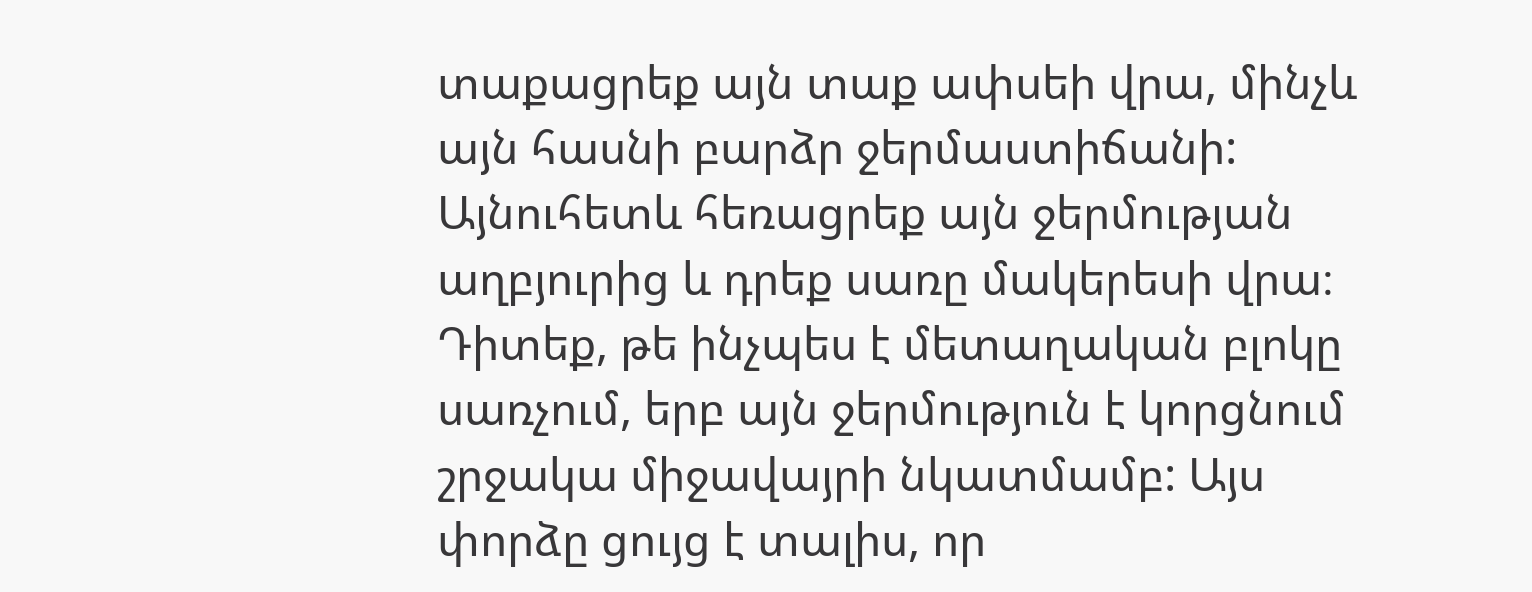տաքացրեք այն տաք ափսեի վրա, մինչև այն հասնի բարձր ջերմաստիճանի: Այնուհետև հեռացրեք այն ջերմության աղբյուրից և դրեք սառը մակերեսի վրա։ Դիտեք, թե ինչպես է մետաղական բլոկը սառչում, երբ այն ջերմություն է կորցնում շրջակա միջավայրի նկատմամբ: Այս փորձը ցույց է տալիս, որ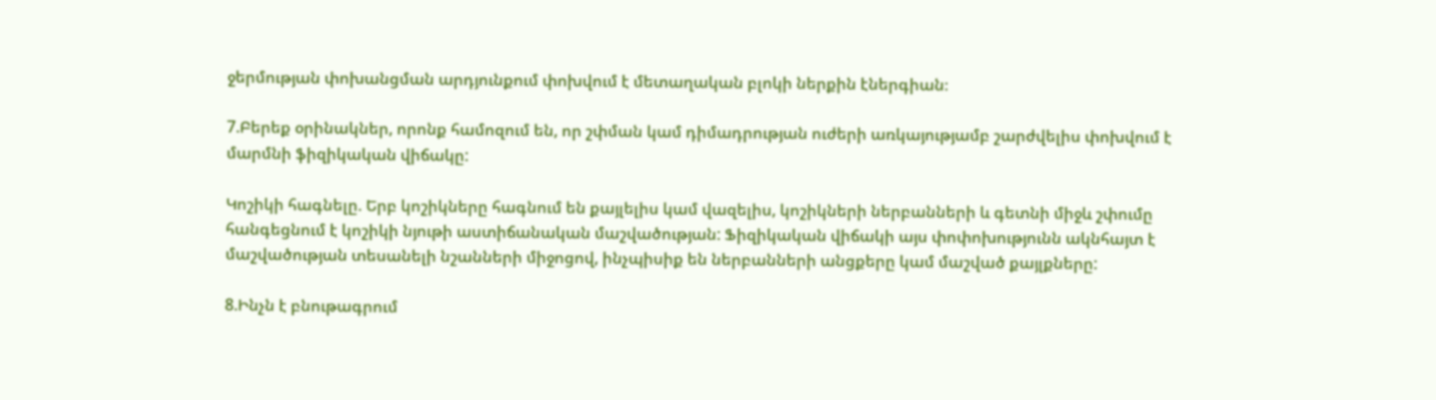ջերմության փոխանցման արդյունքում փոխվում է մետաղական բլոկի ներքին էներգիան։

7.Բերեք օրինակներ, որոնք համոզում են, որ շփման կամ դիմադրության ուժերի առկայությամբ շարժվելիս փոխվում է մարմնի ֆիզիկական վիճակը:

Կոշիկի հագնելը. Երբ կոշիկները հագնում են քայլելիս կամ վազելիս, կոշիկների ներբանների և գետնի միջև շփումը հանգեցնում է կոշիկի նյութի աստիճանական մաշվածության: Ֆիզիկական վիճակի այս փոփոխությունն ակնհայտ է մաշվածության տեսանելի նշանների միջոցով, ինչպիսիք են ներբանների անցքերը կամ մաշված քայլքները:

8.Ինչն է բնութագրում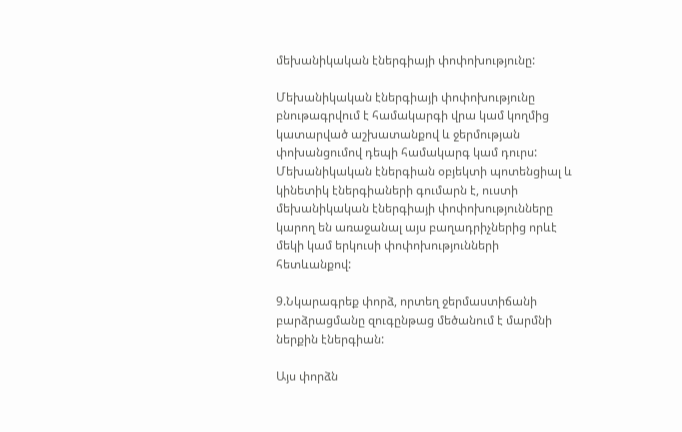մեխանիկական էներգիայի փոփոխությունը:

Մեխանիկական էներգիայի փոփոխությունը բնութագրվում է համակարգի վրա կամ կողմից կատարված աշխատանքով և ջերմության փոխանցումով դեպի համակարգ կամ դուրս: Մեխանիկական էներգիան օբյեկտի պոտենցիալ և կինետիկ էներգիաների գումարն է, ուստի մեխանիկական էներգիայի փոփոխությունները կարող են առաջանալ այս բաղադրիչներից որևէ մեկի կամ երկուսի փոփոխությունների հետևանքով:

9.Նկարագրեք փորձ, որտեղ ջերմաստիճանի բարձրացմանը զուգընթաց մեծանում է մարմնի ներքին էներգիան:

Այս փորձն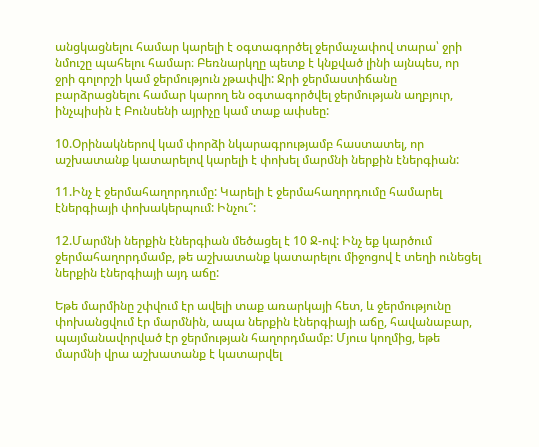անցկացնելու համար կարելի է օգտագործել ջերմաչափով տարա՝ ջրի նմուշը պահելու համար։ Բեռնարկղը պետք է կնքված լինի այնպես, որ ջրի գոլորշի կամ ջերմություն չթափվի: Ջրի ջերմաստիճանը բարձրացնելու համար կարող են օգտագործվել ջերմության աղբյուր, ինչպիսին է Բունսենի այրիչը կամ տաք ափսեը:

10.Օրինակներով կամ փորձի նկարագրությամբ հաստատել, որ աշխատանք կատարելով կարելի է փոխել մարմնի ներքին էներգիան:

11.Ինչ է ջերմահաղորդումը: Կարելի է ջերմահաղորդումը համարել էներգիայի փոխակերպում: Ինչու՞:

12.Մարմնի ներքին էներգիան մեծացել է 10 Ջ-ով: Ինչ եք կարծում ջերմահաղորդմամբ, թե աշխատանք կատարելու միջոցով է տեղի ունեցել  ներքին էներգիայի այդ աճը:

Եթե մարմինը շփվում էր ավելի տաք առարկայի հետ, և ջերմությունը փոխանցվում էր մարմնին, ապա ներքին էներգիայի աճը, հավանաբար, պայմանավորված էր ջերմության հաղորդմամբ: Մյուս կողմից, եթե մարմնի վրա աշխատանք է կատարվել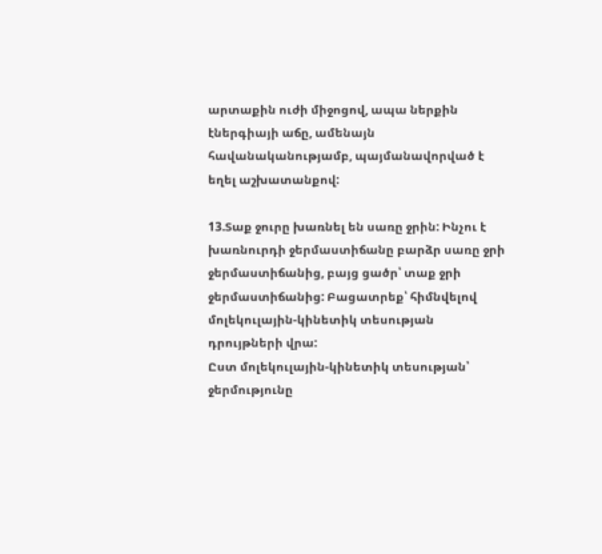արտաքին ուժի միջոցով, ապա ներքին էներգիայի աճը, ամենայն հավանականությամբ, պայմանավորված է եղել աշխատանքով:

13.Տաք ջուրը խառնել են սառը ջրին: Ինչու է խառնուրդի ջերմաստիճանը բարձր սառը ջրի ջերմաստիճանից, բայց ցածր՝ տաք ջրի ջերմաստիճանից: Բացատրեք՝ հիմնվելով մոլեկուլային-կինետիկ տեսության դրույթների վրա:
Ըստ մոլեկուլային-կինետիկ տեսության՝ ջերմությունը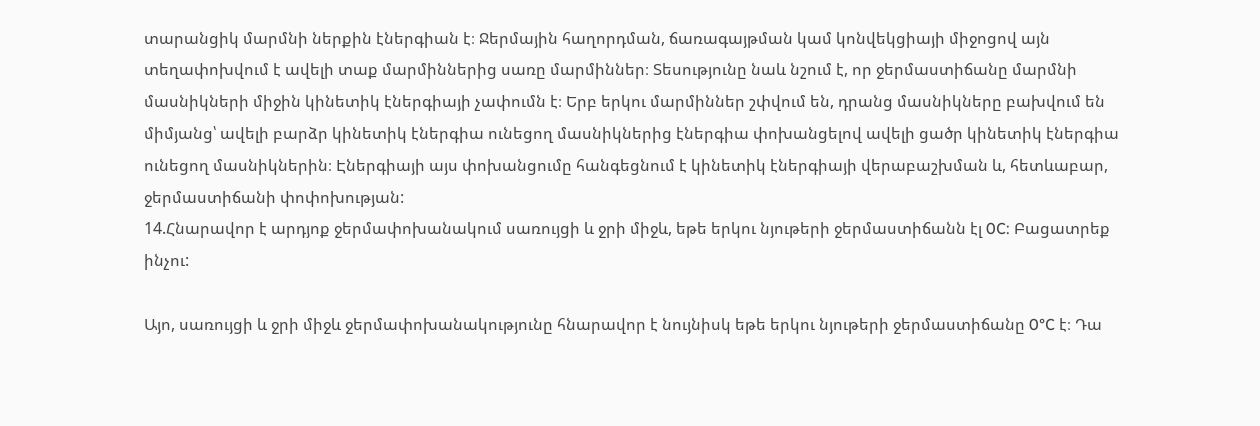տարանցիկ մարմնի ներքին էներգիան է։ Ջերմային հաղորդման, ճառագայթման կամ կոնվեկցիայի միջոցով այն տեղափոխվում է ավելի տաք մարմիններից սառը մարմիններ։ Տեսությունը նաև նշում է, որ ջերմաստիճանը մարմնի մասնիկների միջին կինետիկ էներգիայի չափումն է։ Երբ երկու մարմիններ շփվում են, դրանց մասնիկները բախվում են միմյանց՝ ավելի բարձր կինետիկ էներգիա ունեցող մասնիկներից էներգիա փոխանցելով ավելի ցածր կինետիկ էներգիա ունեցող մասնիկներին։ Էներգիայի այս փոխանցումը հանգեցնում է կինետիկ էներգիայի վերաբաշխման և, հետևաբար, ջերմաստիճանի փոփոխության:
14.Հնարավոր է արդյոք ջերմափոխանակում սառույցի և ջրի միջև, եթե երկու նյութերի ջերմաստիճանն էլ 0C: Բացատրեք ինչու:

Այո, սառույցի և ջրի միջև ջերմափոխանակությունը հնարավոր է նույնիսկ եթե երկու նյութերի ջերմաստիճանը 0°C է։ Դա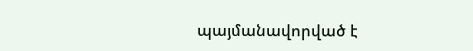պայմանավորված է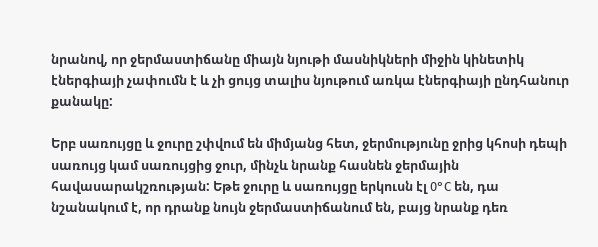նրանով, որ ջերմաստիճանը միայն նյութի մասնիկների միջին կինետիկ էներգիայի չափումն է և չի ցույց տալիս նյութում առկա էներգիայի ընդհանուր քանակը:

Երբ սառույցը և ջուրը շփվում են միմյանց հետ, ջերմությունը ջրից կհոսի դեպի սառույց կամ սառույցից ջուր, մինչև նրանք հասնեն ջերմային հավասարակշռության: Եթե ջուրը և սառույցը երկուսն էլ 0°C են, դա նշանակում է, որ դրանք նույն ջերմաստիճանում են, բայց նրանք դեռ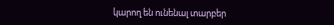կարող են ունենալ տարբեր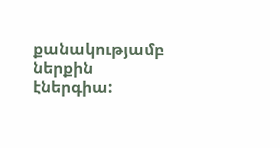քանակությամբ ներքին էներգիա: